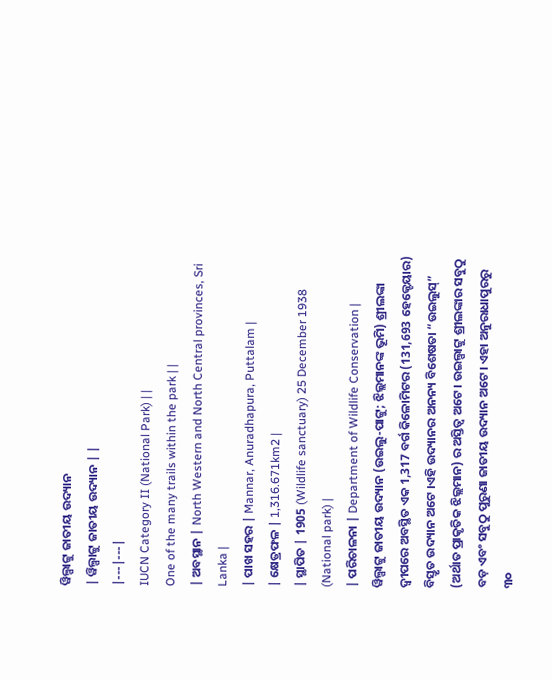ୱିଲ୍ପାଟ୍ଟୁ ଜାତୀୟ ଉଦ୍ୟାନ
| ୱିଲ୍ପାଟ୍ଟୁ ଜାତୀୟ ଉଦ୍ୟାନ | |
|---|---|
IUCN Category II (National Park) | |
One of the many trails within the park | |
| ଅବସ୍ଥାନ | North Western and North Central provinces, Sri Lanka |
| ପାଖ ସହର | Mannar, Anuradhapura, Puttalam |
| କ୍ଷେତ୍ରଫଳ | 1,316.671km2 |
| ସ୍ଥାପିତ | 1905 (Wildlife sanctuary) 25 December 1938 (National park) |
| ପରିଚାଳନା | Department of Wildlife Conservation |
ୱିଲ୍ପାଟ୍ଟୁ ଜାତୀୟ ଉଦ୍ୟାନ (ଉଇଲୁ-ପାଟ୍ଟୁ; ଝିଲ୍ଲମାନଙ୍କ ଭୂମି) ଶ୍ରୀଲଙ୍କା ଦ୍ୱୀପରେ ଅବସ୍ଥିତ ଏକ 1,317 ବର୍ଗ କିଳୋମିଟର (131,693 ହେକ୍ଟେୟାର) ବିସ୍ତୃତ ଉଦ୍ୟାନ ଅଟେ ।ଏହି ଉଦ୍ୟାନର ଅନନ୍ୟ ବିଶେଷତା “ଉଇଲୁସ୍” (ଅର୍ଥାତ ପ୍ରାକୃତିକ ଝିଲ୍ଲମାନ) ର ଅସ୍ତିତ୍ୱ ଅଟେ । ଉଇଲ୍ପାଟ୍ଟୁ ଶ୍ରୀଲଙ୍କାର ସବୁଠୁ ବଡ଼ ଏବଂ ସବୁଠୁ ପୁରୁଣା ଜାତୀୟ ଉଦ୍ୟାନ ଅଟେ। ଏହା ଅନୁରାଧାପୁରରୁ ୩୦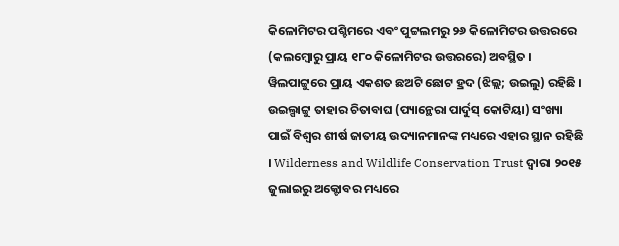କିଳୋମିଟର ପଶ୍ଚିମରେ ଏବଂ ପୁଟ୍ଟଲମରୁ ୨୬ କିଳୋମିଟର ଉତ୍ତରରେ (କଲମ୍ବୋରୁ ପ୍ରାୟ ୧୮୦ କିଳୋମିଟର ଉତ୍ତରରେ) ଅବସ୍ଥିତ ।
ୱିଲପାଟ୍ଟୁରେ ପ୍ରାୟ ଏକଶତ ଛଅଟି ଛୋଟ ହ୍ରଦ (ଝିଲ୍ଲ; ଉଇଲୁ) ରହିଛି । ଉଇଲ୍ପାଟ୍ଟୁ ତାହାର ଚିତାବାଘ (ପ୍ୟାନ୍ଥେରା ପାର୍ଦୁସ୍ କୋଟିୟା) ସଂଖ୍ୟା ପାଇଁ ବିଶ୍ୱର ଶୀର୍ଷ ଜାତୀୟ ଉଦ୍ୟାନମାନଙ୍କ ମଧ୍ୟରେ ଏହାର ସ୍ଥାନ ରହିଛି । Wilderness and Wildlife Conservation Trust ଦ୍ଵାରା ୨୦୧୫ ଜୁଲାଇରୁ ଅକ୍ଟୋବର ମଧ୍ୟରେ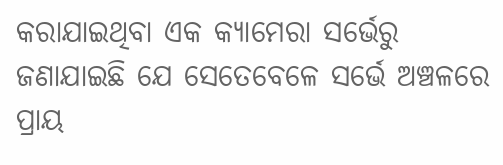କରାଯାଇଥିବା ଏକ କ୍ୟାମେରା ସର୍ଭେରୁ ଜଣାଯାଇଛି ଯେ ସେତେବେଳେ ସର୍ଭେ ଅଞ୍ଚଳରେ ପ୍ରାୟ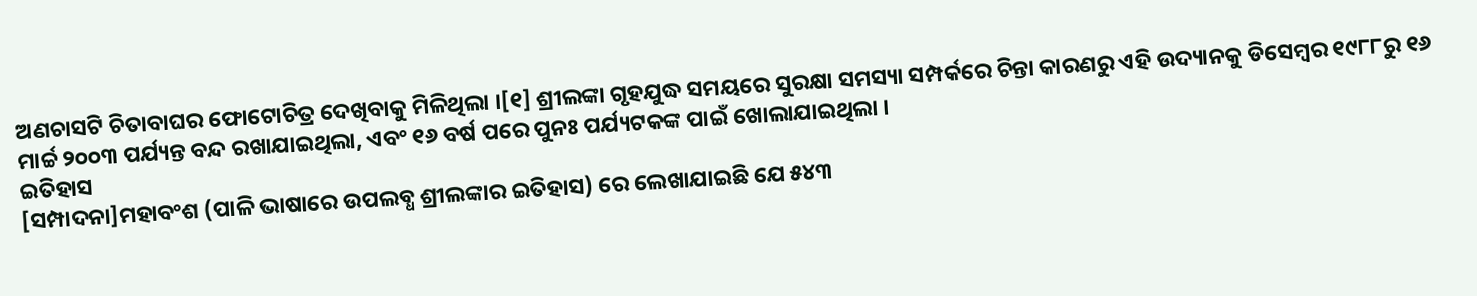ଅଣଚାସଟି ଚିତାବାଘର ଫୋଟୋଚିତ୍ର ଦେଖିବାକୁ ମିଳିଥିଲା ।[୧] ଶ୍ରୀଲଙ୍କା ଗୃହଯୁଦ୍ଧ ସମୟରେ ସୁରକ୍ଷା ସମସ୍ୟା ସମ୍ପର୍କରେ ଚିନ୍ତା କାରଣରୁ ଏହି ଉଦ୍ୟାନକୁ ଡିସେମ୍ବର ୧୯୮୮ରୁ ୧୬ ମାର୍ଚ୍ଚ ୨୦୦୩ ପର୍ଯ୍ୟନ୍ତ ବନ୍ଦ ରଖାଯାଇଥିଲା, ଏବଂ ୧୬ ବର୍ଷ ପରେ ପୁନଃ ପର୍ଯ୍ୟଟକଙ୍କ ପାଇଁ ଖୋଲାଯାଇଥିଲା ।
ଇତିହାସ
[ସମ୍ପାଦନା]ମହାବଂଶ (ପାଳି ଭାଷାରେ ଉପଲବ୍ଧ ଶ୍ରୀଲଙ୍କାର ଇତିହାସ) ରେ ଲେଖାଯାଇଛି ଯେ ୫୪୩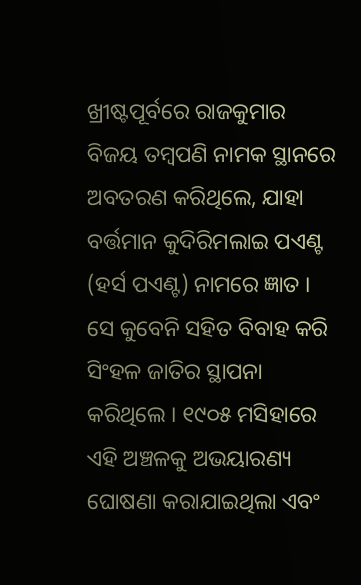ଖ୍ରୀଷ୍ଟପୂର୍ବରେ ରାଜକୁମାର ବିଜୟ ତମ୍ବପଣି ନାମକ ସ୍ଥାନରେ ଅବତରଣ କରିଥିଲେ, ଯାହା ବର୍ତ୍ତମାନ କୁଦିରିମଲାଇ ପଏଣ୍ଟ (ହର୍ସ ପଏଣ୍ଟ) ନାମରେ ଜ୍ଞାତ । ସେ କୁବେନି ସହିତ ବିବାହ କରି ସିଂହଳ ଜାତିର ସ୍ଥାପନା କରିଥିଲେ । ୧୯୦୫ ମସିହାରେ ଏହି ଅଞ୍ଚଳକୁ ଅଭୟାରଣ୍ୟ ଘୋଷଣା କରାଯାଇଥିଲା ଏବଂ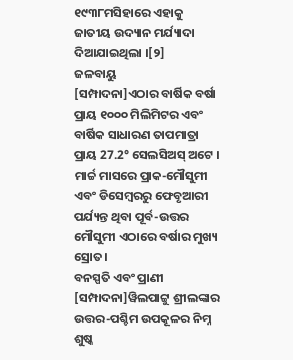୧୯୩୮ମସିହାରେ ଏହାକୁ ଜାତୀୟ ଉଦ୍ୟାନ ମର୍ଯ୍ୟାଦା ଦିଆଯାଇଥିଲା ।[୨]
ଜଳବାୟୁ
[ସମ୍ପାଦନା]ଏଠାର ବାର୍ଷିକ ବର୍ଷା ପ୍ରାୟ ୧୦୦୦ ମିଲିମିଟର ଏବଂ ବାର୍ଷିକ ସାଧାରଣ ତାପମାତ୍ରା ପ୍ରାୟ 27.2° ସେଲସିଅସ୍ ଅଟେ । ମାର୍ଚ୍ଚ ମାସରେ ପ୍ରାକ-ମୌସୁମୀ ଏବଂ ଡିସେମ୍ବରରୁ ଫେବୃଆରୀ ପର୍ଯ୍ୟନ୍ତ ଥିବା ପୂର୍ବ-ଉତ୍ତର ମୌସୁମୀ ଏଠାରେ ବର୍ଷାର ମୁଖ୍ୟ ସ୍ରୋତ।
ବନସ୍ପତି ଏବଂ ପ୍ରାଣୀ
[ସମ୍ପାଦନା]ୱିଲପାଟ୍ଟୁ ଶ୍ରୀଲଙ୍କାର ଉତ୍ତର-ପଶ୍ଚିମ ଉପକୂଳର ନିମ୍ନ ଶୁଷ୍କ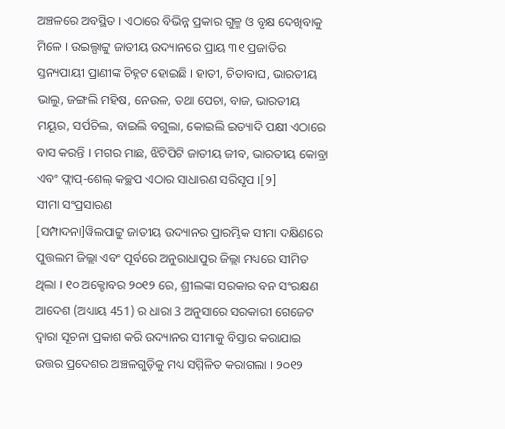ଅଞ୍ଚଳରେ ଅବସ୍ଥିତ । ଏଠାରେ ବିଭିନ୍ନ ପ୍ରକାର ଗୁଳ୍ମ ଓ ବୃକ୍ଷ ଦେଖିବାକୁ ମିଳେ । ଉଇଲ୍ପାଟ୍ଟୁ ଜାତୀୟ ଉଦ୍ୟାନରେ ପ୍ରାୟ ୩୧ ପ୍ରଜାତିର ସ୍ତନ୍ୟପାୟୀ ପ୍ରାଣୀଙ୍କ ଚିହ୍ନଟ ହୋଇଛି । ହାତୀ, ଚିତାବାଘ, ଭାରତୀୟ ଭାଲୁ, ଜଙ୍ଗଲି ମହିଷ, ନେଉଳ, ତଥା ପେଚା, ବାଜ, ଭାରତୀୟ ମୟୂର, ସର୍ପଚିଲ, ବାଇଲି ବଗୁଲା, କୋଇଲି ଇତ୍ୟାଦି ପକ୍ଷୀ ଏଠାରେ ବାସ କରନ୍ତି । ମଗର ମାଛ, ଝିଟିପିଟି ଜାତୀୟ ଜୀବ, ଭାରତୀୟ କୋବ୍ରା ଏବଂ ଫ୍ଲାପ୍-ଶେଲ୍ କଚ୍ଛପ ଏଠାର ସାଧାରଣ ସରିସୃପ ।[୨]
ସୀମା ସଂପ୍ରସାରଣ
[ସମ୍ପାଦନା]ୱିଲପାଟ୍ଟୁ ଜାତୀୟ ଉଦ୍ୟାନର ପ୍ରାରମ୍ଭିକ ସୀମା ଦକ୍ଷିଣରେ ପୁତ୍ତଲମ ଜିଲ୍ଲା ଏବଂ ପୂର୍ବରେ ଅନୁରାଧାପୁର ଜିଲ୍ଲା ମଧ୍ୟରେ ସୀମିତ ଥିଲା । ୧୦ ଅକ୍ଟୋବର ୨୦୧୨ ରେ, ଶ୍ରୀଲଙ୍କା ସରକାର ବନ ସଂରକ୍ଷଣ ଆଦେଶ (ଅଧ୍ୟାୟ 451) ର ଧାରା 3 ଅନୁସାରେ ସରକାରୀ ଗେଜେଟ ଦ୍ଵାରା ସୂଚନା ପ୍ରକାଶ କରି ଉଦ୍ୟାନର ସୀମାକୁ ବିସ୍ତାର କରାଯାଇ ଉତ୍ତର ପ୍ରଦେଶର ଅଞ୍ଚଳଗୁଡ଼ିକୁ ମଧ୍ୟ ସମ୍ମିଳିତ କରାଗଲା । ୨୦୧୨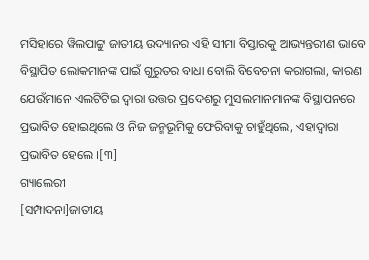ମସିହାରେ ୱିଲପାଟ୍ଟୁ ଜାତୀୟ ଉଦ୍ୟାନର ଏହି ସୀମା ବିସ୍ତାରକୁ ଆଭ୍ୟନ୍ତରୀଣ ଭାବେ ବିସ୍ଥାପିତ ଲୋକମାନଙ୍କ ପାଇଁ ଗୁରୁତର ବାଧା ବୋଲି ବିବେଚନା କରାଗଲା, କାରଣ ଯେଉଁମାନେ ଏଲଟିଟିଇ ଦ୍ୱାରା ଉତ୍ତର ପ୍ରଦେଶରୁ ମୁସଲମାନମାନଙ୍କ ବିସ୍ଥାପନରେ ପ୍ରଭାବିତ ହୋଇଥିଲେ ଓ ନିଜ ଜନ୍ମଭୂମିକୁ ଫେରିବାକୁ ଚାହୁଁଥିଲେ, ଏହାଦ୍ୱାରା ପ୍ରଭାବିତ ହେଲେ ।[୩]
ଗ୍ୟାଲେରୀ
[ସମ୍ପାଦନା]ଜାତୀୟ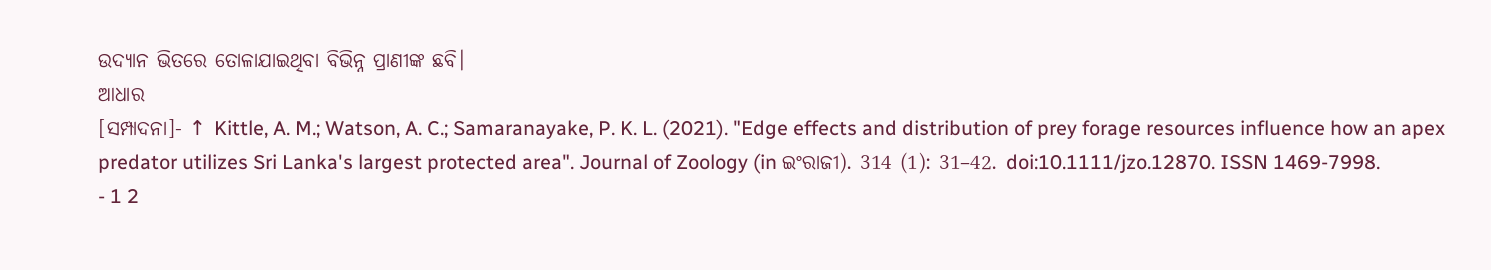ଉଦ୍ୟାନ ଭିତରେ ତୋଳାଯାଇଥିବା ବିଭିନ୍ନ ପ୍ରାଣୀଙ୍କ ଛବି।
ଆଧାର
[ସମ୍ପାଦନା]- ↑ Kittle, A. M.; Watson, A. C.; Samaranayake, P. K. L. (2021). "Edge effects and distribution of prey forage resources influence how an apex predator utilizes Sri Lanka's largest protected area". Journal of Zoology (in ଇଂରାଜୀ). 314 (1): 31–42. doi:10.1111/jzo.12870. ISSN 1469-7998.
- 1 2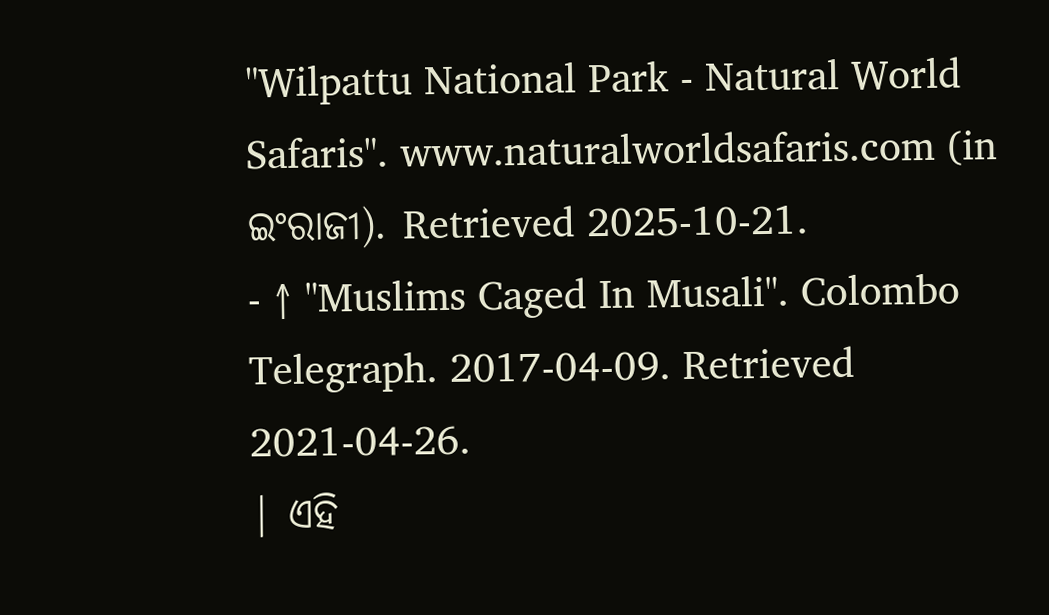"Wilpattu National Park - Natural World Safaris". www.naturalworldsafaris.com (in ଇଂରାଜୀ). Retrieved 2025-10-21.
- ↑ "Muslims Caged In Musali". Colombo Telegraph. 2017-04-09. Retrieved 2021-04-26.
| ଏହି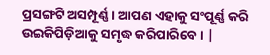ପ୍ରସଙ୍ଗଟି ଅସମ୍ପୂର୍ଣ୍ଣ । ଆପଣ ଏହାକୁ ସଂପୂର୍ଣ୍ଣ କରି ଉଇକିପିଡ଼ିଆକୁ ସମୃଦ୍ଧ କରିପାରିବେ । |